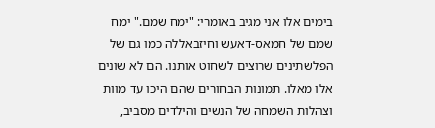בימים אלו אני מגיב באומרי: "ימח שמם." ימח שמם של חמאס-דאעש וחיזבאללה כמו גם של הפלשתינים שרוצים לשחוט אותנו. הם לא שונים אלו מאלו. תמונות הבחורים שהם היכו עד מוות וצהלות השמחה של הנשים והילדים מסביב,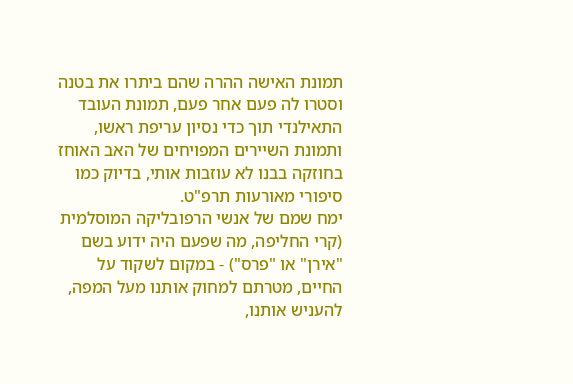תמונת האישה ההרה שהם ביתרו את בטנה וסטרו לה פעם אחר פעם, תמונת העובד התאילנדי תוך כדי נסיון עריפת ראשו, ותמונת השיירים המפויחים של האב האוחז בחוזקה בבנו לא עוזבות אותי, בדיוק כמו סיפורי מאורעות תרפ"ט.
ימח שמם של אנשי הרפובליקה המוסלמית (קרי החליפה, מה שפעם היה ידוע בשם "אירן" או "פרס") - במקום לשקוד על החיים, מטרתם למחוק אותנו מעל המפה, להעניש אותנו,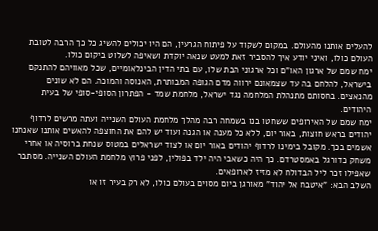להעלים אותנו מהעולם. במקום לשקוד על פיתוח הגרעין, הם היו יכולים להשיג כל כך הרבה לטובת העולם כולו, ואיני יודע איך להסביר זאת למעט שנאה יוקדת ושאיפה לשלוט ביקום כולו.
ימח שמם של ארגון האו"ם וכל ארגוני הבת שלו, עם בתי הדין הבינלאומיים, שכל מאוויהם להתנקם בישראל, להלחם בה עד שצמאונם ירווה מדם הגופה המבותרת, האנוסה והמוכה. הם לא שונים מהנאצים. בחסותם מתנהלת המלחמה נגד ישראל, מלחמת שמד - הפתרון הסופי-סופי של בעית היהודים.
ימח שמם של האירופים ששחטו בנו בשמחה רבה מהלך מלחמת העולם השנייה ועתה מרשים לרדוף יהודים בראש חוצות, באור יום, ללא כל מענה או הגנה ועוד יש להם את החוצפה להאשים אותנו שאנחנו אשמים בכך. מקובל בימינו לרדוף יהודים באור יום או לצוד ישראלים במטוס שנחת ברוסיה או אחרי משחק כדורגל באמסטרדם. כך היה כשאבי היה ילד בפולין, לפני פרוץ מלחמת העולם השנייה. מסתבר שאפילו זכר ליל הבדולח לא מזיז לארופאים.
השלב הבא: "איטבח אל יהוד" מאורגן ביום מסוים בעולם כולו, לא רק בעיר זו או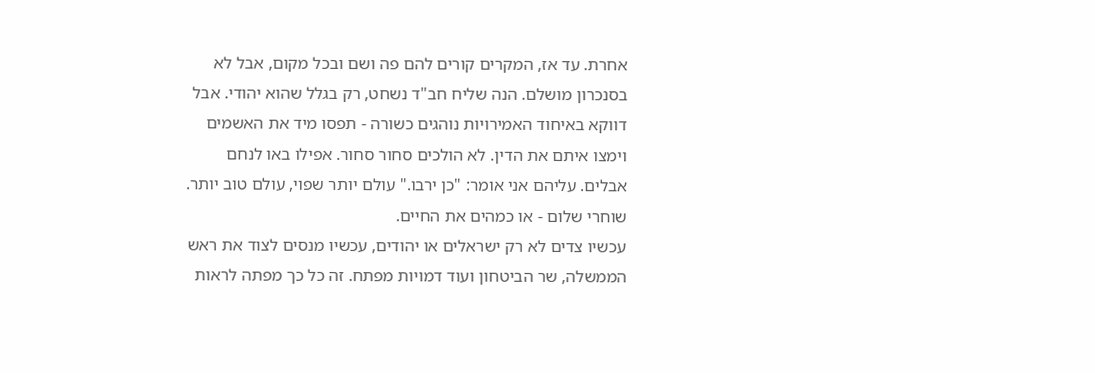אחרת. עד אז, המקרים קורים להם פה ושם ובכל מקום, אבל לא בסנכרון מושלם. הנה שליח חב"ד נשחט, רק בגלל שהוא יהודי. אבל דווקא באיחוד האמירויות נוהגים כשורה - תפסו מיד את האשמים וימצו איתם את הדין. לא הולכים סחור סחור. אפילו באו לנחם אבלים. עליהם אני אומר: "כן ירבו." עולם יותר שפוי, עולם טוב יותר. שוחרי שלום - או כמהים את החיים.
עכשיו צדים לא רק ישראלים או יהודים, עכשיו מנסים לצוד את ראש הממשלה, שר הביטחון ועוד דמויות מפתח. זה כל כך מפתה לראות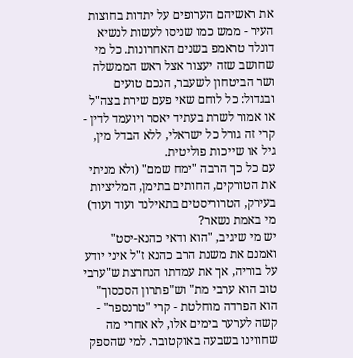את ראשיהם הערופים על יתדות בחוצות העיר - ממש כמו שניסו לעשות לנשיא דונלד טראמפ בשנים האחרונות. כל מי שחושב שזה יעצור אצל ראש הממשלה ושר הביטחון לשעבר, הנכם טועים ובגדול: כל לוחם שאי פעם שירת בצה"ל או אמור לשרת בעתיד יאסר ויועמד לדין - קרי זה גורל כל ישראלי, ללא הבדל מין, גיל או שייכות פוליטית.
עם כל כך הרבה "ימח שמם" (ולא מניתי את הטורקים, החותים בתימן, המליציות בעירק, הטרוריסטים בתאילנד ועוד ועוד) מי באמת נשאר?
יש מי שיגיב, "הוא ודאי כהנא-יסט" ואמנם את משנת הרב כהנא ז"ל איני יודע על בוריה, אך את עמדתו הנחרצת ש"ערבי טוב הוא ערבי מת" וש"פתרון הסכסוך" הוא הפרדה מוחלטת - קרי "טרנספר" - קשה לערער בימים אלו, לא אחרי מה שחווינו בשבעה באוקטובר. למי שהספק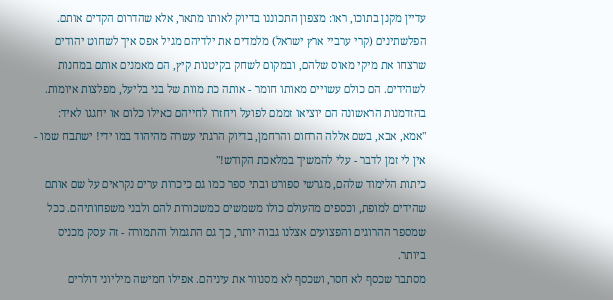עדיין מקנן בתוכו, ראו: מצפון התכוננו בדיוק לאותו מתאר, אלא שהדרום הקדים אותם. הפלשתינים (קרי ערביי ארץ ישראל) מלמדים את ילדיהם מגיל אפס איך לשחוט יהודים שרצחו את מיקי מאוס שלהם, ובמקום לשחק בקיטנות קיץ, הם מאמנים אותם במחנות לשהידים. הם כולם עשויים מאותו חומר - אותה כת מוות של בני בליעל, מפלצות איומות. בהזדמנות הראשונה הם יוציאו זממם לפועל ויחזרו לחייהם כאילו כלום או יחגגו לאיד: "אמא, אבא, בשם אללה הרחום והרחמן, בדיוק הרגתי עשרה מהיהוד במו ידי! ישתבח שמו - אין לי זמן לדבר - עלי להמשיך במלאכת הקודש!"
כיתות הלימוד שלהם, מגרשי ספורט ובתי ספר כמו גם כיכרות ערים נקראים על שם אותם שהידים למופת, וכספים מהעולם כולו משמשים כמשכורות להם ולבני משפחותיהם. ככל שמספר ההרוגים והפצועים אצלנו גבוה יותר, כך גם התגמול והתמורה - זה עסק מכניס ביותר.
מסתבר שכסף לא חסר, ושכסף לא מסנוור את עיניהם. אפילו חמישה מיליוני דולרים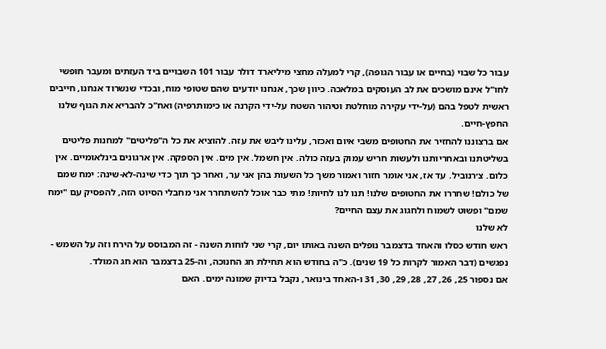עבור כל שבוי (בחיים או עבור הגופה), קרי למעלה מחצי מיליארד דולר עבור 101 השבויים ביד העזתים ומעבר חופשי לחו"ל אינם מושכים את לב העוסקים במלאכה. כיוון שכך, אנחנו יודעים שהם שטופי מוח, ובכדי שנשרוד אנחנו, חייבים ראשית לטפל בהם (על-ידי עקירה מוחלטת וטיהור השטח על-ידי הקרנה או כימותרפיה) ואח"כ להבריא את הגוף שלנו החפץ-חיים.
אם ברצוננו להחזיר את החטופים משבי איום ואכזר, עלינו ליבש את עזה. להוציא את כל ה"פליטים" למחנות פליטים בשליטתנו ובאחריותנו ולעשות חריש עמוק בעזה כולה. אין חשמל. אין מים. אין הספקה. אין ארגונים בינלאומיים. אין כלום. צ׳רנוביל. עד אז, אני אומר חזור ואמור משך כל השעות בהן אני ער, ואחר כך תוך כדי שינה-לא-שינה: ימח שמם של כולם! שחררו את החטופים שלנו! תנו לנו לחיות! מתי כבר אוכל להשתחרר אני מחבלי הסיוט הזה, להפסיק עם "ימח שמם" ופשוט לשמוח ולחגוג את עצם החיים?
לא שלנו
ראש חודש כסלו והאחד בדצמבר נופלים השנה באותו יום, קרי שני לוחות השנה - זה המבוסס על הירח וזה על השמש - נפגשים (דבר האמור לקרות כל 19 שנים). כ"ה בחודש הוא תחילת חג החנוכה, וה-25 בדצמבר הוא חג המולד.
אם נספור 25, 26, 27, 28, 29, 30, 31 ו-האחד בינואר, נקבל בדיוק שמונה ימים. האם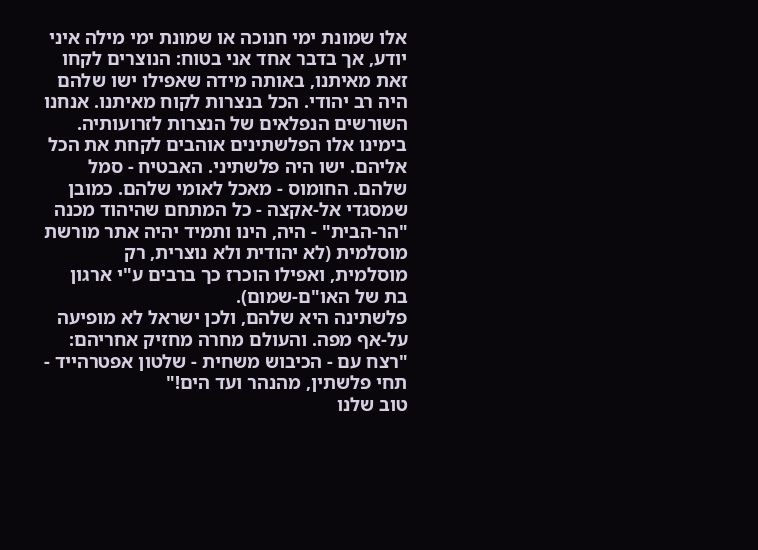אלו שמונת ימי חנוכה או שמונת ימי מילה איני יודע, אך בדבר אחד אני בטוח: הנוצרים לקחו זאת מאיתנו, באותה מידה שאפילו ישו שלהם היה רב יהודי. הכל בנצרות לקוח מאיתנו. אנחנו השורשים הנפלאים של הנצרות לזרועותיה.
בימינו אלו הפלשתינים אוהבים לקחת את הכל אליהם. ישו היה פלשתיני. האבטיח - סמל שלהם. החומוס - מאכל לאומי שלהם. כמובן שמסגדי אל-אקצה - כל המתחם שהיהוד מכנה "הר-הבית" - היה, הינו ותמיד יהיה אתר מורשת מוסלמית (לא יהודית ולא נוצרית, רק מוסלמית, ואפילו הוכרז כך ברבים ע"י ארגון בת של האו"ם-שמום).
פלשתינה היא שלהם, ולכן ישראל לא מופיעה על-אף מפה. והעולם מחרה מחזיק אחריהם: "רצח עם - הכיבוש משחית - שלטון אפטרהייד - תחי פלשתין, מהנהר ועד הים!"
טוב שלנו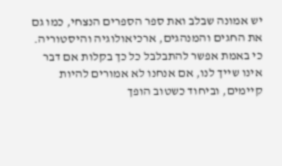יש אמונה שבלב ואת ספר הספרים הנצחי, כמו גם את החגים והמנהגים, ארכיאולוגיה והיסטוריה. כי באמת אפשר להתבלבל כל כך בקלות אם דבר אינו שייך לנו, אם אנחנו לא אמורים להיות קיימים, וביחוד כשטוב הופך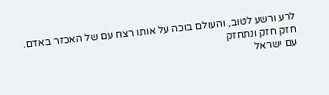לרע ורשע לטוב, והעולם בוכה על אותו רצח עם של האכזר באדם.
חזק חזק ונתחזק
עם ישראל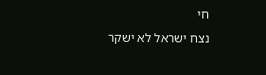חי
נצח ישראל לא ישקר